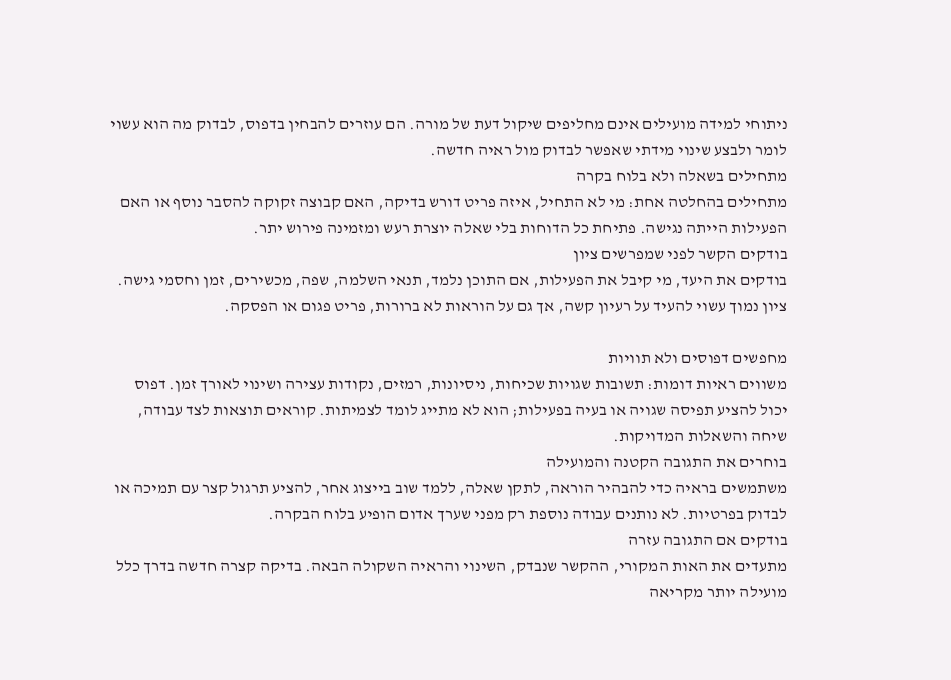ניתוחי למידה מועילים אינם מחליפים שיקול דעת של מורה. הם עוזרים להבחין בדפוס, לבדוק מה הוא עשוי לומר ולבצע שינוי מידתי שאפשר לבדוק מול ראיה חדשה.
מתחילים בשאלה ולא בלוח בקרה
מתחילים בהחלטה אחת: מי לא התחיל, איזה פריט דורש בדיקה, האם קבוצה זקוקה להסבר נוסף או האם הפעילות הייתה נגישה. פתיחת כל הדוחות בלי שאלה יוצרת רעש ומזמינה פירוש יתר.
בודקים הקשר לפני שמפרשים ציון
בודקים את היעד, מי קיבל את הפעילות, אם התוכן נלמד, תנאי השלמה, שפה, מכשירים, זמן וחסמי גישה. ציון נמוך עשוי להעיד על רעיון קשה, אך גם על הוראות לא ברורות, פריט פגום או הפסקה.

מחפשים דפוסים ולא תוויות
משווים ראיות דומות: תשובות שגויות שכיחות, ניסיונות, רמזים, נקודות עצירה ושינוי לאורך זמן. דפוס יכול להציע תפיסה שגויה או בעיה בפעילות; הוא לא מתייג לומד לצמיתות. קוראים תוצאות לצד עבודה, שיחה והשאלות המדויקות.
בוחרים את התגובה הקטנה והמועילה
משתמשים בראיה כדי להבהיר הוראה, לתקן שאלה, ללמד שוב בייצוג אחר, להציע תרגול קצר עם תמיכה או לבדוק בפרטיות. לא נותנים עבודה נוספת רק מפני שערך אדום הופיע בלוח הבקרה.
בודקים אם התגובה עזרה
מתעדים את האות המקורי, ההקשר שנבדק, השינוי והראיה השקולה הבאה. בדיקה קצרה חדשה בדרך כלל מועילה יותר מקריאה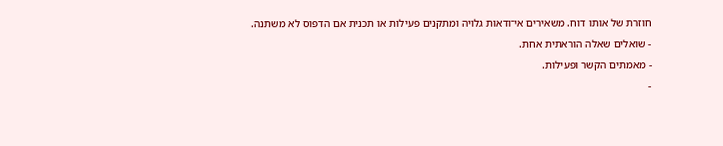חוזרת של אותו דוח. משאירים אי־ודאות גלויה ומתקנים פעילות או תכנית אם הדפוס לא משתנה.
- שואלים שאלה הוראתית אחת.
- מאמתים הקשר ופעילות.
-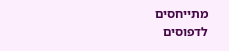מתייחסים לדפוסים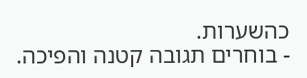כהשערות.
- בוחרים תגובה קטנה והפיכה.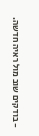- בודקים שוב מול ראיה חדשה.